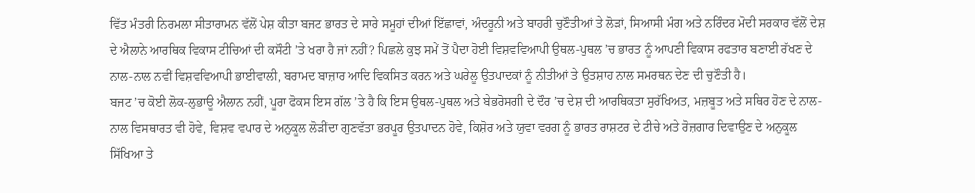ਵਿੱਤ ਮੰਤਰੀ ਨਿਰਮਲਾ ਸੀਤਾਰਾਮਨ ਵੱਲੋਂ ਪੇਸ਼ ਕੀਤਾ ਬਜਟ ਭਾਰਤ ਦੇ ਸਾਰੇ ਸਮੂਹਾਂ ਦੀਆਂ ਇੱਛਾਵਾਂ, ਅੰਦਰੂਨੀ ਅਤੇ ਬਾਹਰੀ ਚੁਣੌਤੀਆਂ ਤੇ ਲੋੜਾਂ, ਸਿਆਸੀ ਮੰਗ ਅਤੇ ਨਰਿੰਦਰ ਮੋਦੀ ਸਰਕਾਰ ਵੱਲੋਂ ਦੇਸ਼ ਦੇ ਐਲਾਨੇ ਆਰਥਿਕ ਵਿਕਾਸ ਟੀਚਿਆਂ ਦੀ ਕਸੌਟੀ ’ਤੇ ਖਰਾ ਹੈ ਜਾਂ ਨਹੀਂ? ਪਿਛਲੇ ਕੁਝ ਸਮੇਂ ਤੋਂ ਪੈਦਾ ਹੋਈ ਵਿਸ਼ਵਵਿਆਪੀ ਉਥਲ-ਪੁਥਲ ’ਚ ਭਾਰਤ ਨੂੰ ਆਪਣੀ ਵਿਕਾਸ ਰਫਤਾਰ ਬਣਾਈ ਰੱਖਣ ਦੇ ਨਾਲ-ਨਾਲ ਨਵੀਂ ਵਿਸ਼ਵਵਿਆਪੀ ਭਾਈਵਾਲੀ, ਬਰਾਮਦ ਬਾਜ਼ਾਰ ਆਦਿ ਵਿਕਸਿਤ ਕਰਨ ਅਤੇ ਘਰੇਲੂ ਉਤਪਾਦਕਾਂ ਨੂੰ ਨੀਤੀਆਂ ਤੇ ਉਤਸ਼ਾਹ ਨਾਲ ਸਮਰਥਨ ਦੇਣ ਦੀ ਚੁਣੌਤੀ ਹੈ।
ਬਜਟ ’ਚ ਕੋਈ ਲੋਕ-ਲੁਭਾਊ ਐਲਾਨ ਨਹੀਂ, ਪੂਰਾ ਫੋਕਸ ਇਸ ਗੱਲ ’ਤੇ ਹੈ ਕਿ ਇਸ ਉਥਲ-ਪੁਥਲ ਅਤੇ ਬੇਭਰੋਸਗੀ ਦੇ ਦੌਰ ’ਚ ਦੇਸ਼ ਦੀ ਆਰਥਿਕਤਾ ਸੁਰੱਖਿਅਤ, ਮਜ਼ਬੂਤ ਅਤੇ ਸਥਿਰ ਹੋਣ ਦੇ ਨਾਲ-ਨਾਲ ਵਿਸਥਾਰਤ ਵੀ ਹੋਵੇ, ਵਿਸ਼ਵ ਵਪਾਰ ਦੇ ਅਨੁਕੂਲ ਲੋੜੀਂਦਾ ਗੁਣਵੱਤਾ ਭਰਪੂਰ ਉਤਪਾਦਨ ਹੋਵੇ, ਕਿਸ਼ੋਰ ਅਤੇ ਯੁਵਾ ਵਰਗ ਨੂੰ ਭਾਰਤ ਰਾਸ਼ਟਰ ਦੇ ਟੀਚੇ ਅਤੇ ਰੋਜ਼ਗਾਰ ਦਿਵਾਉਣ ਦੇ ਅਨੁਕੂਲ ਸਿੱਖਿਆ ਤੇ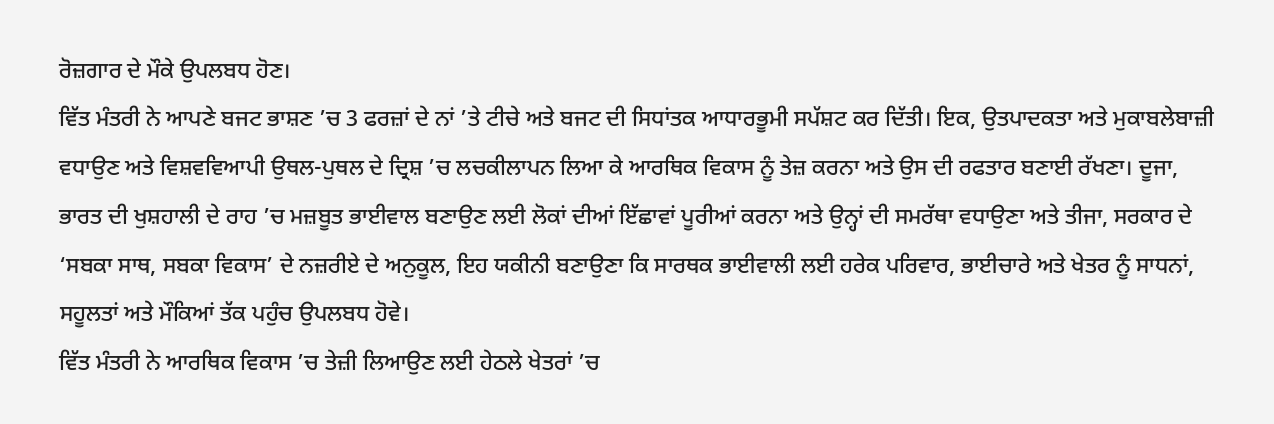ਰੋਜ਼ਗਾਰ ਦੇ ਮੌਕੇ ਉਪਲਬਧ ਹੋਣ।
ਵਿੱਤ ਮੰਤਰੀ ਨੇ ਆਪਣੇ ਬਜਟ ਭਾਸ਼ਣ ’ਚ 3 ਫਰਜ਼ਾਂ ਦੇ ਨਾਂ ’ਤੇ ਟੀਚੇ ਅਤੇ ਬਜਟ ਦੀ ਸਿਧਾਂਤਕ ਆਧਾਰਭੂਮੀ ਸਪੱਸ਼ਟ ਕਰ ਦਿੱਤੀ। ਇਕ, ਉਤਪਾਦਕਤਾ ਅਤੇ ਮੁਕਾਬਲੇਬਾਜ਼ੀ ਵਧਾਉਣ ਅਤੇ ਵਿਸ਼ਵਵਿਆਪੀ ਉਥਲ-ਪੁਥਲ ਦੇ ਦ੍ਰਿਸ਼ ’ਚ ਲਚਕੀਲਾਪਨ ਲਿਆ ਕੇ ਆਰਥਿਕ ਵਿਕਾਸ ਨੂੰ ਤੇਜ਼ ਕਰਨਾ ਅਤੇ ਉਸ ਦੀ ਰਫਤਾਰ ਬਣਾਈ ਰੱਖਣਾ। ਦੂਜਾ, ਭਾਰਤ ਦੀ ਖੁਸ਼ਹਾਲੀ ਦੇ ਰਾਹ ’ਚ ਮਜ਼ਬੂਤ ਭਾਈਵਾਲ ਬਣਾਉਣ ਲਈ ਲੋਕਾਂ ਦੀਆਂ ਇੱਛਾਵਾਂ ਪੂਰੀਆਂ ਕਰਨਾ ਅਤੇ ਉਨ੍ਹਾਂ ਦੀ ਸਮਰੱਥਾ ਵਧਾਉਣਾ ਅਤੇ ਤੀਜਾ, ਸਰਕਾਰ ਦੇ ‘ਸਬਕਾ ਸਾਥ, ਸਬਕਾ ਵਿਕਾਸ’ ਦੇ ਨਜ਼ਰੀਏ ਦੇ ਅਨੁਕੂਲ, ਇਹ ਯਕੀਨੀ ਬਣਾਉਣਾ ਕਿ ਸਾਰਥਕ ਭਾਈਵਾਲੀ ਲਈ ਹਰੇਕ ਪਰਿਵਾਰ, ਭਾਈਚਾਰੇ ਅਤੇ ਖੇਤਰ ਨੂੰ ਸਾਧਨਾਂ, ਸਹੂਲਤਾਂ ਅਤੇ ਮੌਕਿਆਂ ਤੱਕ ਪਹੁੰਚ ਉਪਲਬਧ ਹੋਵੇ।
ਵਿੱਤ ਮੰਤਰੀ ਨੇ ਆਰਥਿਕ ਵਿਕਾਸ ’ਚ ਤੇਜ਼ੀ ਲਿਆਉਣ ਲਈ ਹੇਠਲੇ ਖੇਤਰਾਂ ’ਚ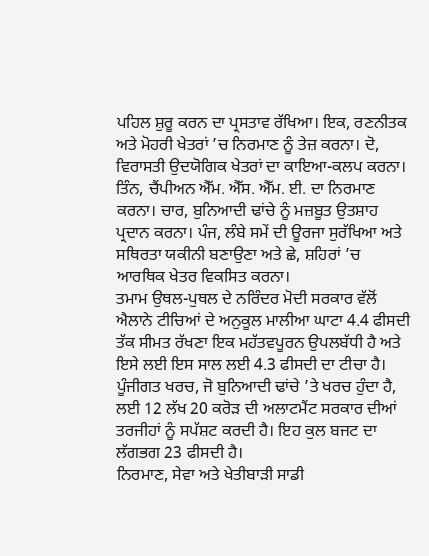ਪਹਿਲ ਸ਼ੁਰੂ ਕਰਨ ਦਾ ਪ੍ਰਸਤਾਵ ਰੱਖਿਆ। ਇਕ, ਰਣਨੀਤਕ ਅਤੇ ਮੋਹਰੀ ਖੇਤਰਾਂ ’ਚ ਨਿਰਮਾਣ ਨੂੰ ਤੇਜ਼ ਕਰਨਾ। ਦੋ, ਵਿਰਾਸਤੀ ਉਦਯੋਗਿਕ ਖੇਤਰਾਂ ਦਾ ਕਾਇਆ-ਕਲਪ ਕਰਨਾ। ਤਿੰਨ, ਚੈਂਪੀਅਨ ਐੱਮ. ਐੱਸ. ਐੱਮ. ਈ. ਦਾ ਨਿਰਮਾਣ ਕਰਨਾ। ਚਾਰ, ਬੁਨਿਆਦੀ ਢਾਂਚੇ ਨੂੰ ਮਜ਼ਬੂਤ ਉਤਸ਼ਾਹ ਪ੍ਰਦਾਨ ਕਰਨਾ। ਪੰਜ, ਲੰਬੇ ਸਮੇਂ ਦੀ ਊਰਜਾ ਸੁਰੱਖਿਆ ਅਤੇ ਸਥਿਰਤਾ ਯਕੀਨੀ ਬਣਾਉਣਾ ਅਤੇ ਛੇ, ਸ਼ਹਿਰਾਂ ’ਚ ਆਰਥਿਕ ਖੇਤਰ ਵਿਕਸਿਤ ਕਰਨਾ।
ਤਮਾਮ ਉਥਲ-ਪੁਥਲ ਦੇ ਨਰਿੰਦਰ ਮੋਦੀ ਸਰਕਾਰ ਵੱਲੋਂ ਐਲਾਨੇ ਟੀਚਿਆਂ ਦੇ ਅਨੁਕੂਲ ਮਾਲੀਆ ਘਾਟਾ 4.4 ਫੀਸਦੀ ਤੱਕ ਸੀਮਤ ਰੱਖਣਾ ਇਕ ਮਹੱਤਵਪੂਰਨ ਉਪਲਬੱਧੀ ਹੈ ਅਤੇ ਇਸੇ ਲਈ ਇਸ ਸਾਲ ਲਈ 4.3 ਫੀਸਦੀ ਦਾ ਟੀਚਾ ਹੈ। ਪੂੰਜੀਗਤ ਖਰਚ, ਜੋ ਬੁਨਿਆਦੀ ਢਾਂਚੇ ’ਤੇ ਖਰਚ ਹੁੰਦਾ ਹੈ, ਲਈ 12 ਲੱਖ 20 ਕਰੋੜ ਦੀ ਅਲਾਟਮੈਂਟ ਸਰਕਾਰ ਦੀਆਂ ਤਰਜੀਹਾਂ ਨੂੰ ਸਪੱਸ਼ਟ ਕਰਦੀ ਹੈ। ਇਹ ਕੁਲ ਬਜਟ ਦਾ ਲੱਗਭਗ 23 ਫੀਸਦੀ ਹੈ।
ਨਿਰਮਾਣ, ਸੇਵਾ ਅਤੇ ਖੇਤੀਬਾੜੀ ਸਾਡੀ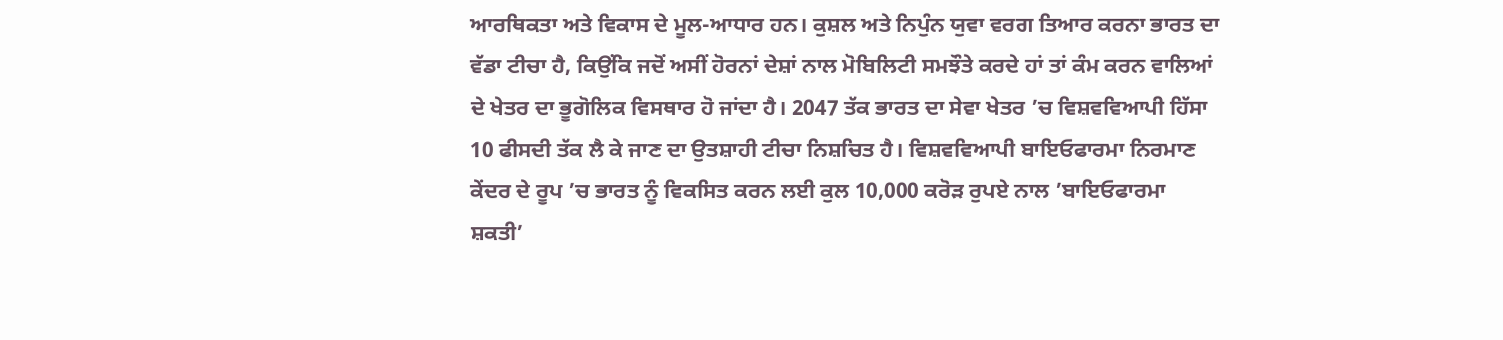ਆਰਥਿਕਤਾ ਅਤੇ ਵਿਕਾਸ ਦੇ ਮੂਲ-ਆਧਾਰ ਹਨ। ਕੁਸ਼ਲ ਅਤੇ ਨਿਪੁੰਨ ਯੁਵਾ ਵਰਗ ਤਿਆਰ ਕਰਨਾ ਭਾਰਤ ਦਾ ਵੱਡਾ ਟੀਚਾ ਹੈ, ਕਿਉਂਕਿ ਜਦੋਂ ਅਸੀਂ ਹੋਰਨਾਂ ਦੇਸ਼ਾਂ ਨਾਲ ਮੋਬਿਲਿਟੀ ਸਮਝੌਤੇ ਕਰਦੇ ਹਾਂ ਤਾਂ ਕੰਮ ਕਰਨ ਵਾਲਿਆਂ ਦੇ ਖੇਤਰ ਦਾ ਭੂਗੋਲਿਕ ਵਿਸਥਾਰ ਹੋ ਜਾਂਦਾ ਹੈ। 2047 ਤੱਕ ਭਾਰਤ ਦਾ ਸੇਵਾ ਖੇਤਰ ’ਚ ਵਿਸ਼ਵਵਿਆਪੀ ਹਿੱਸਾ 10 ਫੀਸਦੀ ਤੱਕ ਲੈ ਕੇ ਜਾਣ ਦਾ ਉਤਸ਼ਾਹੀ ਟੀਚਾ ਨਿਸ਼ਚਿਤ ਹੈ। ਵਿਸ਼ਵਵਿਆਪੀ ਬਾਇਓਫਾਰਮਾ ਨਿਰਮਾਣ ਕੇਂਦਰ ਦੇ ਰੂਪ ’ਚ ਭਾਰਤ ਨੂੰ ਵਿਕਸਿਤ ਕਰਨ ਲਈ ਕੁਲ 10,000 ਕਰੋੜ ਰੁਪਏ ਨਾਲ ’ਬਾਇਓਫਾਰਮਾ ਸ਼ਕਤੀ’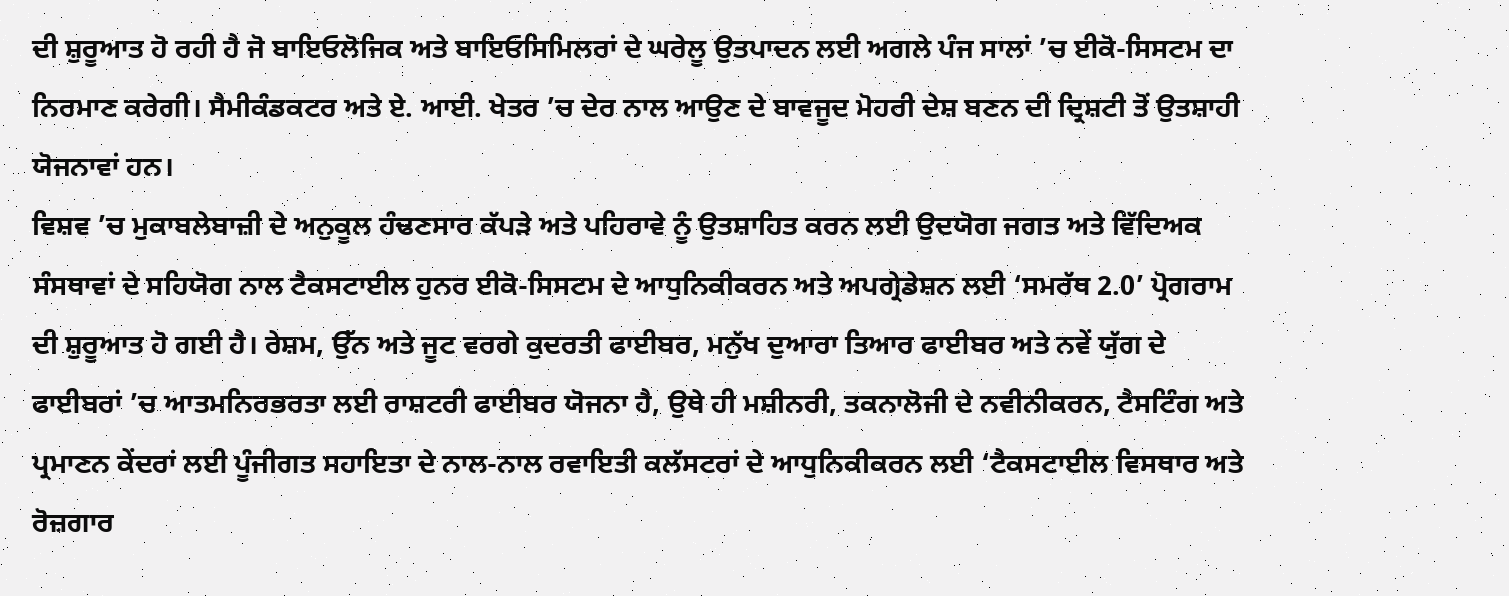ਦੀ ਸ਼ੁਰੂਆਤ ਹੋ ਰਹੀ ਹੈ ਜੋ ਬਾਇਓਲੋਜਿਕ ਅਤੇ ਬਾਇਓਸਿਮਿਲਰਾਂ ਦੇ ਘਰੇਲੂ ਉਤਪਾਦਨ ਲਈ ਅਗਲੇ ਪੰਜ ਸਾਲਾਂ ’ਚ ਈਕੋ-ਸਿਸਟਮ ਦਾ ਨਿਰਮਾਣ ਕਰੇਗੀ। ਸੈਮੀਕੰਡਕਟਰ ਅਤੇ ਏ. ਆਈ. ਖੇਤਰ ’ਚ ਦੇਰ ਨਾਲ ਆਉਣ ਦੇ ਬਾਵਜੂਦ ਮੋਹਰੀ ਦੇਸ਼ ਬਣਨ ਦੀ ਦ੍ਰਿਸ਼ਟੀ ਤੋਂ ਉਤਸ਼ਾਹੀ ਯੋਜਨਾਵਾਂ ਹਨ।
ਵਿਸ਼ਵ ’ਚ ਮੁਕਾਬਲੇਬਾਜ਼ੀ ਦੇ ਅਨੁਕੂਲ ਹੰਢਣਸਾਰ ਕੱਪੜੇ ਅਤੇ ਪਹਿਰਾਵੇ ਨੂੰ ਉਤਸ਼ਾਹਿਤ ਕਰਨ ਲਈ ਉਦਯੋਗ ਜਗਤ ਅਤੇ ਵਿੱਦਿਅਕ ਸੰਸਥਾਵਾਂ ਦੇ ਸਹਿਯੋਗ ਨਾਲ ਟੈਕਸਟਾਈਲ ਹੁਨਰ ਈਕੋ-ਸਿਸਟਮ ਦੇ ਆਧੁਨਿਕੀਕਰਨ ਅਤੇ ਅਪਗ੍ਰੇਡੇਸ਼ਨ ਲਈ ‘ਸਮਰੱਥ 2.0’ ਪ੍ਰੋਗਰਾਮ ਦੀ ਸ਼ੁਰੂਆਤ ਹੋ ਗਈ ਹੈ। ਰੇਸ਼ਮ, ਉੱਨ ਅਤੇ ਜੂਟ ਵਰਗੇ ਕੁਦਰਤੀ ਫਾਈਬਰ, ਮਨੁੱਖ ਦੁਆਰਾ ਤਿਆਰ ਫਾਈਬਰ ਅਤੇ ਨਵੇਂ ਯੁੱਗ ਦੇ ਫਾਈਬਰਾਂ ’ਚ ਆਤਮਨਿਰਭਰਤਾ ਲਈ ਰਾਸ਼ਟਰੀ ਫਾਈਬਰ ਯੋਜਨਾ ਹੈ, ਉਥੇ ਹੀ ਮਸ਼ੀਨਰੀ, ਤਕਨਾਲੋਜੀ ਦੇ ਨਵੀਨੀਕਰਨ, ਟੈਸਟਿੰਗ ਅਤੇ ਪ੍ਰਮਾਣਨ ਕੇਂਦਰਾਂ ਲਈ ਪੂੰਜੀਗਤ ਸਹਾਇਤਾ ਦੇ ਨਾਲ-ਨਾਲ ਰਵਾਇਤੀ ਕਲੱਸਟਰਾਂ ਦੇ ਆਧੁਨਿਕੀਕਰਨ ਲਈ ‘ਟੈਕਸਟਾਈਲ ਵਿਸਥਾਰ ਅਤੇ ਰੋਜ਼ਗਾਰ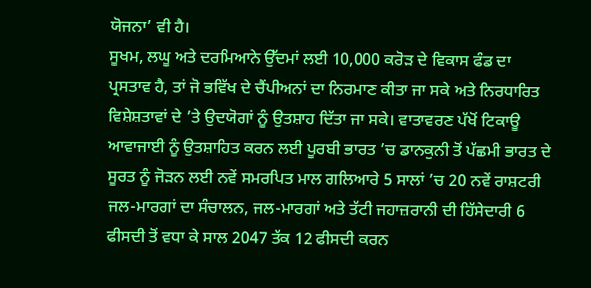ਯੋਜਨਾ’ ਵੀ ਹੈ।
ਸੂਖਮ, ਲਘੂ ਅਤੇ ਦਰਮਿਆਨੇ ਉੱਦਮਾਂ ਲਈ 10,000 ਕਰੋੜ ਦੇ ਵਿਕਾਸ ਫੰਡ ਦਾ ਪ੍ਰਸਤਾਵ ਹੈ, ਤਾਂ ਜੋ ਭਵਿੱਖ ਦੇ ਚੈਂਪੀਅਨਾਂ ਦਾ ਨਿਰਮਾਣ ਕੀਤਾ ਜਾ ਸਕੇ ਅਤੇ ਨਿਰਧਾਰਿਤ ਵਿਸ਼ੇਸ਼ਤਾਵਾਂ ਦੇ ’ਤੇ ਉਦਯੋਗਾਂ ਨੂੰ ਉਤਸ਼ਾਹ ਦਿੱਤਾ ਜਾ ਸਕੇ। ਵਾਤਾਵਰਣ ਪੱਖੋਂ ਟਿਕਾਊ ਆਵਾਜਾਈ ਨੂੰ ਉਤਸ਼ਾਹਿਤ ਕਰਨ ਲਈ ਪੂਰਬੀ ਭਾਰਤ ’ਚ ਡਾਨਕੁਨੀ ਤੋਂ ਪੱਛਮੀ ਭਾਰਤ ਦੇ ਸੂਰਤ ਨੂੰ ਜੋੜਨ ਲਈ ਨਵੇਂ ਸਮਰਪਿਤ ਮਾਲ ਗਲਿਆਰੇ 5 ਸਾਲਾਂ ’ਚ 20 ਨਵੇਂ ਰਾਸ਼ਟਰੀ ਜਲ-ਮਾਰਗਾਂ ਦਾ ਸੰਚਾਲਨ, ਜਲ-ਮਾਰਗਾਂ ਅਤੇ ਤੱਟੀ ਜਹਾਜ਼ਰਾਨੀ ਦੀ ਹਿੱਸੇਦਾਰੀ 6 ਫੀਸਦੀ ਤੋਂ ਵਧਾ ਕੇ ਸਾਲ 2047 ਤੱਕ 12 ਫੀਸਦੀ ਕਰਨ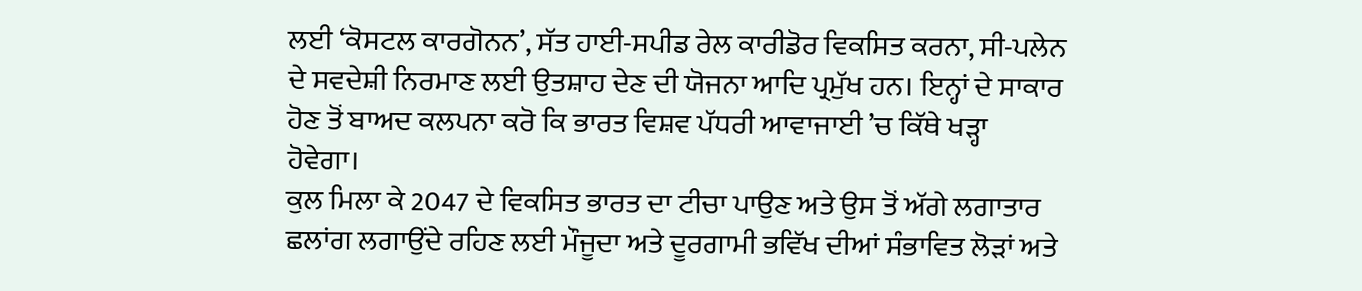ਲਈ ‘ਕੋਸਟਲ ਕਾਰਗੋਨਨ’, ਸੱਤ ਹਾਈ-ਸਪੀਡ ਰੇਲ ਕਾਰੀਡੋਰ ਵਿਕਸਿਤ ਕਰਨਾ, ਸੀ-ਪਲੇਨ ਦੇ ਸਵਦੇਸ਼ੀ ਨਿਰਮਾਣ ਲਈ ਉਤਸ਼ਾਹ ਦੇਣ ਦੀ ਯੋਜਨਾ ਆਦਿ ਪ੍ਰਮੁੱਖ ਹਨ। ਇਨ੍ਹਾਂ ਦੇ ਸਾਕਾਰ ਹੋਣ ਤੋਂ ਬਾਅਦ ਕਲਪਨਾ ਕਰੋ ਕਿ ਭਾਰਤ ਵਿਸ਼ਵ ਪੱਧਰੀ ਆਵਾਜਾਈ ’ਚ ਕਿੱਥੇ ਖੜ੍ਹਾ ਹੋਵੇਗਾ।
ਕੁਲ ਮਿਲਾ ਕੇ 2047 ਦੇ ਵਿਕਸਿਤ ਭਾਰਤ ਦਾ ਟੀਚਾ ਪਾਉਣ ਅਤੇ ਉਸ ਤੋਂ ਅੱਗੇ ਲਗਾਤਾਰ ਛਲਾਂਗ ਲਗਾਉਂਦੇ ਰਹਿਣ ਲਈ ਮੌਜੂਦਾ ਅਤੇ ਦੂਰਗਾਮੀ ਭਵਿੱਖ ਦੀਆਂ ਸੰਭਾਵਿਤ ਲੋੜਾਂ ਅਤੇ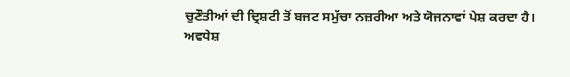ਚੁਣੌਤੀਆਂ ਦੀ ਦ੍ਰਿਸ਼ਟੀ ਤੋਂ ਬਜਟ ਸਮੁੱਚਾ ਨਜ਼ਰੀਆ ਅਤੇ ਯੋਜਨਾਵਾਂ ਪੇਸ਼ ਕਰਦਾ ਹੈ।
ਅਵਧੇਸ਼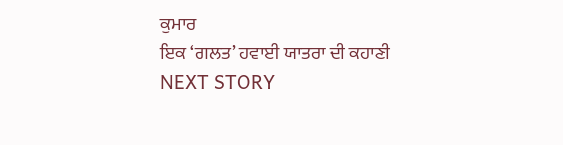ਕੁਮਾਰ
ਇਕ ‘ਗਲਤ’ ਹਵਾਈ ਯਾਤਰਾ ਦੀ ਕਹਾਣੀ
NEXT STORY